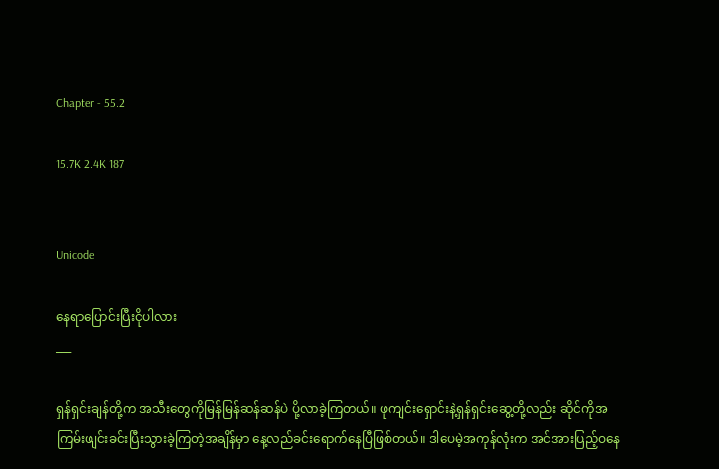Chapter - 55.2

15.7K 2.4K 187


Unicode

နေရာပြောင်းပြီးငိုပါလား
___

ရှန်ရှင်းချန်တို့က အသီးတွေကိုမြန်မြန်ဆန်ဆန်ပဲ ပို့လာခဲ့ကြတယ်။ ဖုကျင်းရှောင်းနဲ့ရှန်ရှင်းဆွေ့တို့လည်း ဆိုင်ကိုအကြမ်းဖျင်းခင်းပြီးသွားခဲ့ကြတဲ့အချိန်မှာ နေ့လည်ခင်းရောက်နေပြီဖြစ်တယ်။ ဒါပေမဲ့အကုန်လုံးက အင်အားပြည့်ဝနေ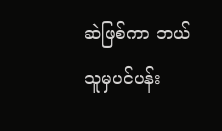ဆဲဖြစ်ကာ ဘယ်သူမှပင်ပန်း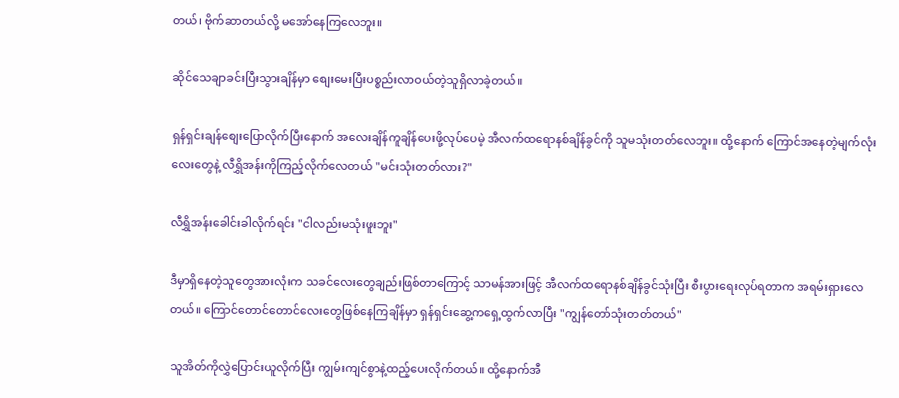တယ်၊ ဗိုက်ဆာတယ်လို့ မအော်နေကြလေဘူး။

ဆိုင်သေချာခင်းပြီးသွားချိန်မှာ စျေးမေးပြီးပစ္စည်းလာဝယ်တဲ့သူရှိလာခဲ့တယ်။

ရှန်ရှင်းချန်စျေးပြောလိုက်ပြီးနောက် အလေးချိန်ကူချိန်ပေးဖို့လုပ်ပေမဲ့ အီလက်ထရောနစ်ချိန်ခွင်ကို သူမသုံးတတ်လေဘူး။ ထို့နောက် ကြောင်အနေတဲ့မျက်လုံးလေးတွေနဲ့ လီရွှိအန်းကိုကြည့်လိုက်လေတယ် "မင်းသုံးတတ်လား?"

လီရွှိအန်းခေါင်းခါလိုက်ရင်း "ငါလည်းမသုံးဖူးဘူး"

ဒီမှာရှိနေတဲ့သူတွေအားလုံးက သခင်လေးတွေချည်းဖြစ်တာကြောင့် သာမန်အားဖြင့် အီလက်ထရောနစ်ချိန်ခွင်သုံးပြီး စီးပွားရေးလုပ်ရတာက အရမ်းရှားလေတယ်။ ကြောင်တောင်တောင်လေးတွေဖြစ်နေကြချိန်မှာ ရှန်ရှင်းဆွေ့ကရှေ့ထွက်လာပြီး "ကျွန်တော်သုံးတတ်တယ်"

သူအိတ်ကိုလွှဲပြောင်းယူလိုက်ပြီး ကျွမ်းကျင်စွာနဲ့ထည့်ပေးလိုက်တယ်။ ထို့နောက်အီ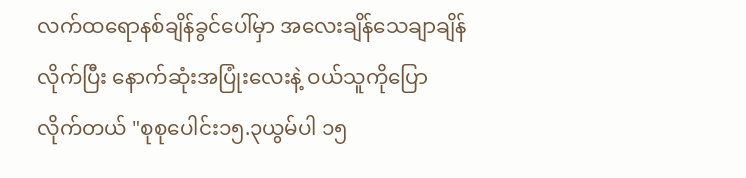လက်ထရောနစ်ချိန်ခွင်ပေါ်မှာ အလေးချိန်သေချာချိန်လိုက်ပြီး နောက်ဆုံးအပြုံးလေးနဲ့ ဝယ်သူကိုပြောလိုက်တယ် "စုစုပေါင်း၁၅.၃ယွမ်ပါ ၁၅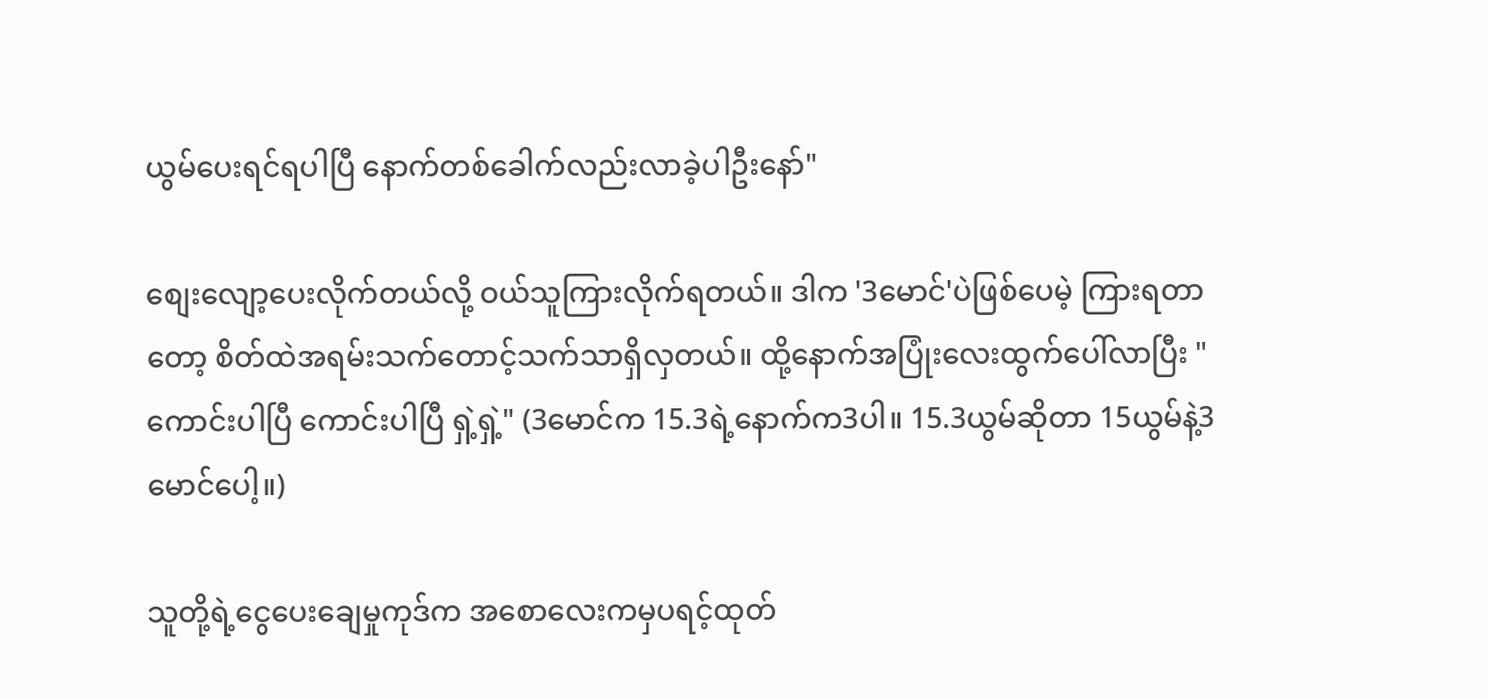ယွမ်ပေးရင်ရပါပြီ နောက်တစ်ခေါက်လည်းလာခဲ့ပါဦးနော်"

စျေးလျော့ပေးလိုက်တယ်လို့ ဝယ်သူကြားလိုက်ရတယ်။ ဒါက '3မောင်'ပဲဖြစ်ပေမဲ့ ကြားရတာတော့ စိတ်ထဲအရမ်းသက်တောင့်သက်သာရှိလှတယ်။ ထို့နောက်အပြုံးလေးထွက်ပေါ်လာပြီး "ကောင်းပါပြီ ကောင်းပါပြီ ရှဲ့ရှဲ့" (3မောင်က 15.3ရဲ့နောက်က3ပါ။ 15.3ယွမ်ဆိုတာ 15ယွမ်နဲ့3မောင်ပေါ့။)

သူတို့ရဲ့ငွေပေးချေမှုကုဒ်က အစောလေးကမှပရင့်ထုတ်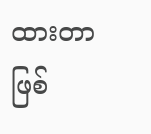ထားတာဖြစ်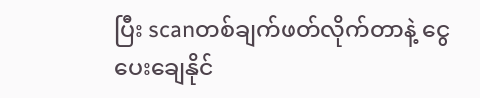ပြီး scanတစ်ချက်ဖတ်လိုက်တာနဲ့ ငွေပေးချေနိုင်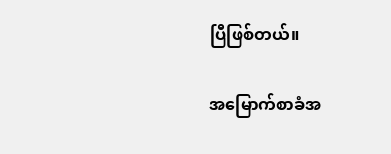ပြီဖြစ်တယ်။

အမြောက်စာခံအ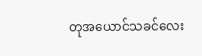တုအယောင်သခင်လေး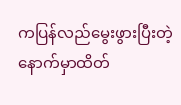ကပြန်လည်မွေးဖွားပြီးတဲ့နောက်မှာထိတ်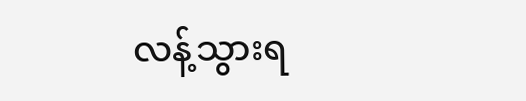လန့်သွားရ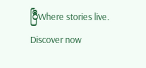ပြီWhere stories live. Discover now